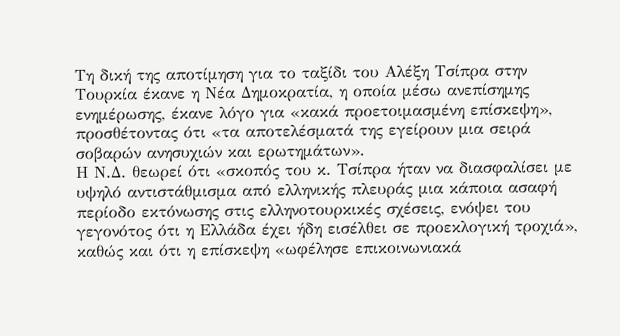Τη δική της αποτίμηση για το ταξίδι του Αλέξη Τσίπρα στην Τουρκία έκανε η Νέα Δημοκρατία, η οποία μέσω ανεπίσημης ενημέρωσης, έκανε λόγο για «κακά προετοιμασμένη επίσκεψη», προσθέτοντας ότι «τα αποτελέσματά της εγείρουν μια σειρά σοβαρών ανησυχιών και ερωτημάτων».
Η Ν.Δ. θεωρεί ότι «σκοπός του κ. Τσίπρα ήταν να διασφαλίσει με υψηλό αντιστάθμισμα από ελληνικής πλευράς μια κάποια ασαφή περίοδο εκτόνωσης στις ελληνοτουρκικές σχέσεις, ενόψει του γεγονότος ότι η Ελλάδα έχει ήδη εισέλθει σε προεκλογική τροχιά», καθώς και ότι η επίσκεψη «ωφέλησε επικοινωνιακά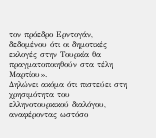τον πρόεδρο Ερντογάν, δεδομένου ότι οι δημοτικές εκλογές στην Τουρκία θα πραγματοποιηθούν στα τέλη Μαρτίου».
Δηλώνει ακόμα ότι πιστεύει στη χρησιμότητα του ελληνοτουρκικού διαλόγου, αναφέροντας ωστόσο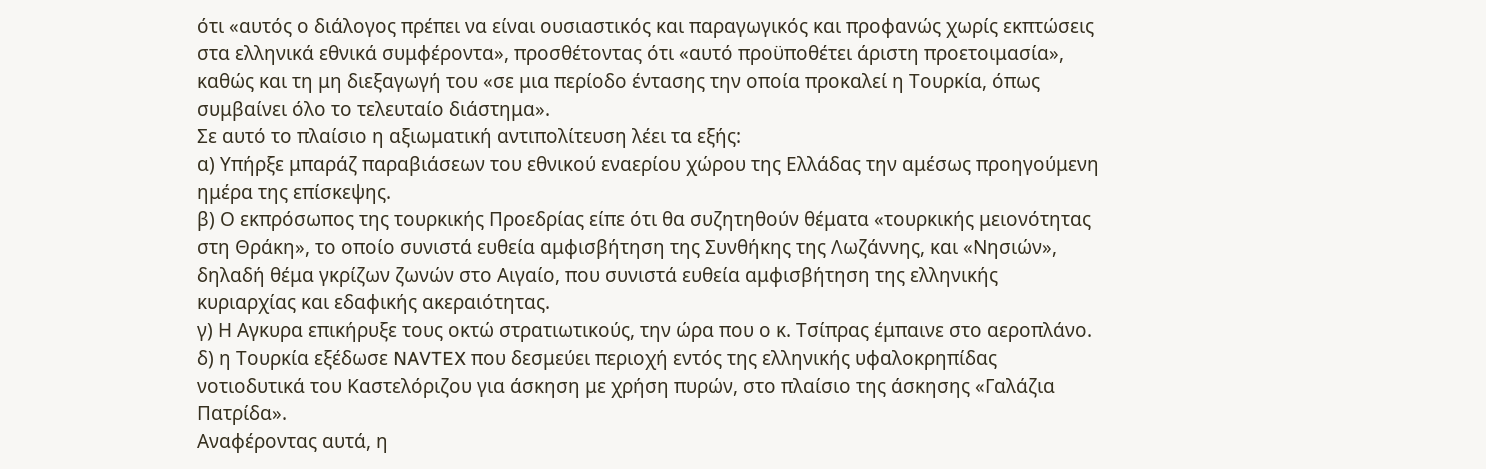ότι «αυτός ο διάλογος πρέπει να είναι ουσιαστικός και παραγωγικός και προφανώς χωρίς εκπτώσεις στα ελληνικά εθνικά συμφέροντα», προσθέτοντας ότι «αυτό προϋποθέτει άριστη προετοιμασία», καθώς και τη μη διεξαγωγή του «σε μια περίοδο έντασης την οποία προκαλεί η Τουρκία, όπως συμβαίνει όλο το τελευταίο διάστημα».
Σε αυτό το πλαίσιο η αξιωματική αντιπολίτευση λέει τα εξής:
α) Υπήρξε μπαράζ παραβιάσεων του εθνικού εναερίου χώρου της Ελλάδας την αμέσως προηγούμενη ημέρα της επίσκεψης.
β) Ο εκπρόσωπος της τουρκικής Προεδρίας είπε ότι θα συζητηθούν θέματα «τουρκικής μειονότητας στη Θράκη», το οποίο συνιστά ευθεία αμφισβήτηση της Συνθήκης της Λωζάννης, και «Νησιών», δηλαδή θέμα γκρίζων ζωνών στο Αιγαίο, που συνιστά ευθεία αμφισβήτηση της ελληνικής κυριαρχίας και εδαφικής ακεραιότητας.
γ) Η Αγκυρα επικήρυξε τους οκτώ στρατιωτικούς, την ώρα που ο κ. Τσίπρας έμπαινε στο αεροπλάνο.
δ) η Τουρκία εξέδωσε NAVTEX που δεσμεύει περιοχή εντός της ελληνικής υφαλοκρηπίδας νοτιοδυτικά του Καστελόριζου για άσκηση με χρήση πυρών, στο πλαίσιο της άσκησης «Γαλάζια Πατρίδα».
Αναφέροντας αυτά, η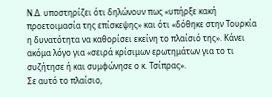Ν.Δ. υποστηρίζει ότι δηλώνουν πως «υπήρξε κακή προετοιμασία της επίσκεψης» και ότι «δόθηκε στην Τουρκία η δυνατότητα να καθορίσει εκείνη το πλαίσιό της». Κάνει ακόμα λόγο για «σειρά κρίσιμων ερωτημάτων για το τι συζήτησε ή και συμφώνησε ο κ. Τσίπρας».
Σε αυτό το πλαίσιο,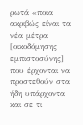ρωτά «ποια ακριβώς είναι τα νέα μέτρα [οικοδόμησης εμπιστοσύνης] που έρχονται να προστεθούν στα ήδη υπάρχοντα και σε τι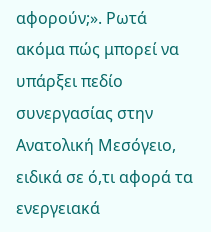αφορούν;». Ρωτά ακόμα πώς μπορεί να υπάρξει πεδίο συνεργασίας στην Ανατολική Μεσόγειο, ειδικά σε ό,τι αφορά τα ενεργειακά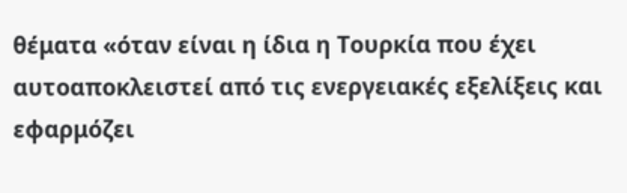θέματα «όταν είναι η ίδια η Τουρκία που έχει αυτοαποκλειστεί από τις ενεργειακές εξελίξεις και εφαρμόζει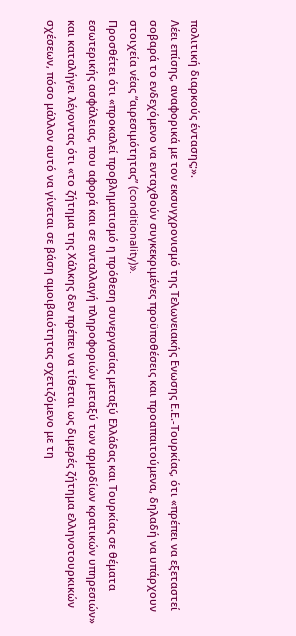πολιτική διαρκούς έντασης;».
Λέει επίσης, αναφορικά με τον εκσυγχρονισμό της Τελωνειακής Ενωσης Ε.Ε.-Τουρκίας, ότι «πρέπει να εξεταστεί σοβαρά το ενδεχόμενο να ενταχθούν συγκεκριμένες προϋποθέσεις και προαπαιτούμενα, δηλαδή να υπάρχουν στοιχεία νέας “αιρεσιμότητας” (conditionality)».
Προσθέτει ότι «προκαλεί προβληματισμό η πρόθεση συνεργασίας μεταξύ Ελλάδας και Τουρκίας σε θέματα εσωτερικής ασφάλειας, που αφορά και σε ανταλλαγή πληροφοριών μεταξύ των αρμοδίων κρατικών υπηρεσιών» και καταλήγει λέγοντας ότι «το ζήτημα της Χάλκης δεν πρέπει να τίθεται ως διμερές ζήτημα ελληνοτουρκικών σχέσεων, πόσο μάλλον αυτό να γίνεται σε βάση αμοιβαιότητας σχετιζόμενο με τη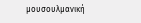μουσουλμανική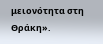μειονότητα στη Θράκη».